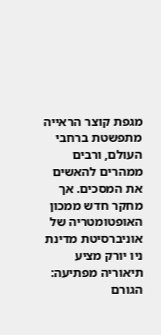מגפת קוצר הראייה מתפשטת ברחבי העולם, ורבים ממהרים להאשים את המסכים. אך מחקר חדש ממכון האופטומטריה של אוניברסיטת מדינת ניו יורק מציע תיאוריה מפתיעה: הגורם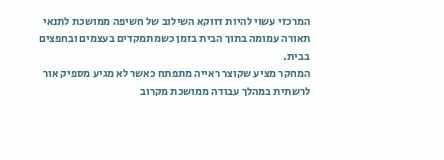המרכזי עשוי להיות דווקא השילוב של חשיפה ממושכת לתנאי תאורה עמומה בתוך הבית בזמן כשמתמקדים בעצמים ובחפצים בבית.
המחקר מציע שקוצר ראייה מתפתח כאשר לא מגיע מספיק אור לרשתית במהלך עבודה ממושכת מקרוב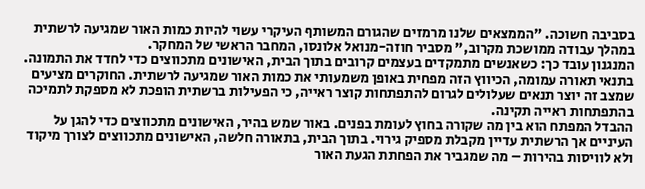בסביבה חשוכה. "הממצאים שלנו מרמזים שהגורם המשותף העיקרי עשוי להיות כמות האור שמגיעה לרשתית במהלך עבודה ממושכת מקרוב," מסביר חוזה-מנואל אלונסו, המחבר הראשי של המחקר.
המנגנון עובד כך: כשאנשים מתמקדים בעצמים קרובים בתוך הבית, האישונים מתכווצים כדי לחדד את התמונה. בתנאי תאורה עמומה, הכיווץ הזה מפחית באופן משמעותי את כמות האור שמגיעה לרשתית. החוקרים מציעים שמצב זה יוצר תנאים שעלולים לגרום להתפתחות קוצר ראייה, כי הפעילות ברשתית הופכת לא מספקת לתמיכה בהתפתחות ראייה תקינה.
ההבדל המפתח הוא בין מה שקורה בחוץ לעומת בפנים. באור שמש בהיר, האישונים מתכווצים כדי להגן על העיניים אך הרשתית עדיין מקבלת מספיק גירוי. בתוך הבית, בתאורה חלשה, האישונים מתכווצים לצורך מיקוד ולא לוויסות בהירות – מה שמגביר את הפחתת הגעת האור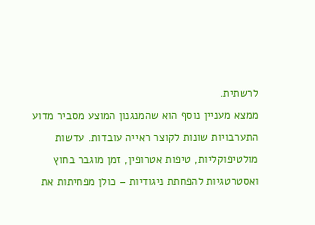לרשתית.
ממצא מעניין נוסף הוא שהמנגנון המוצע מסביר מדוע התערבויות שונות לקוצר ראייה עובדות. עדשות מולטיפוקליות, טיפות אטרופין, זמן מוגבר בחוץ ואסטרטגיות להפחתת ניגודיות – כולן מפחיתות את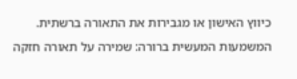כיווץ האישון או מגבירות את התאורה ברשתית.
המשמעות המעשית ברורה: שמירה על תאורה חזקה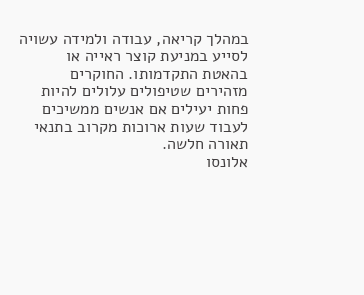במהלך קריאה, עבודה ולמידה עשויה לסייע במניעת קוצר ראייה או בהאטת התקדמותו. החוקרים מזהירים שטיפולים עלולים להיות פחות יעילים אם אנשים ממשיכים לעבוד שעות ארוכות מקרוב בתנאי תאורה חלשה.
אלונסו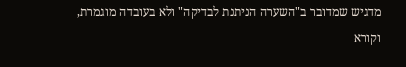מדגיש שמדובר ב"השערה הניתנת לבדיקה" ולא בעובדה מוגמרת, וקורא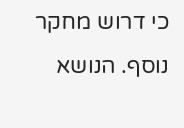כי דרוש מחקר נוסף. הנושא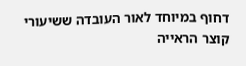דחוף במיוחד לאור העובדה ששיעורי קוצר הראייה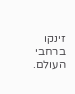זינקו ברחבי העולם.